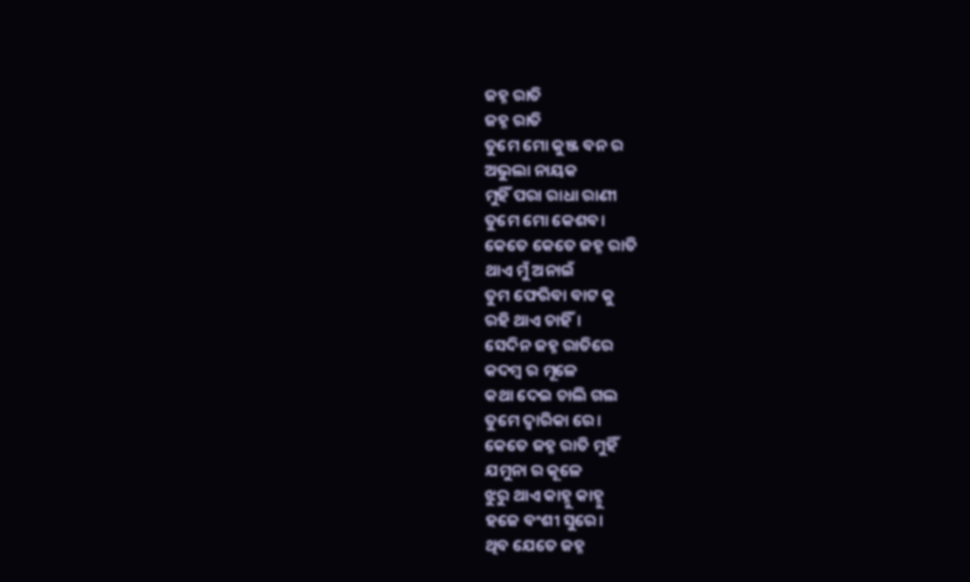ଜହ୍ନ ରାତି
ଜହ୍ନ ରାତି
ତୁମେ ମୋ କୁଞ୍ଜ ବନ ର
ଅଭୁଲା ନାୟକ
ମୁହିଁ ପରା ରାଧା ରାଣୀ
ତୁମେ ମୋ କେଶବ।
କେତେ କେତେ ଜହ୍ନ ରାତି
ଥାଏ ମୁଁ ଅନାଇଁ
ତୁମ ଫେରିବା ବାଟ କୁ
ରହି ଥାଏ ଚାହିଁ।
ସେଦିନ ଜହ୍ନ ରାତିରେ
କଦମ୍ବ ର ମୂଳେ
କଥା ଦେଇ ଚାଲି ଗଲ
ତୁମେ ଦ୍ବାରିକା ରେ।
କେତେ ଜହ୍ନ ରାତି ମୁହିଁ
ଯମୁନା ର କୂଳେ
ଝୁରୁ ଥାଏ କାହ୍ନୁ କାହ୍ନୁ
ହଜେ ବଂଶୀ ସୁରେ।
ଥିବ ଯେତେ ଜହ୍ନ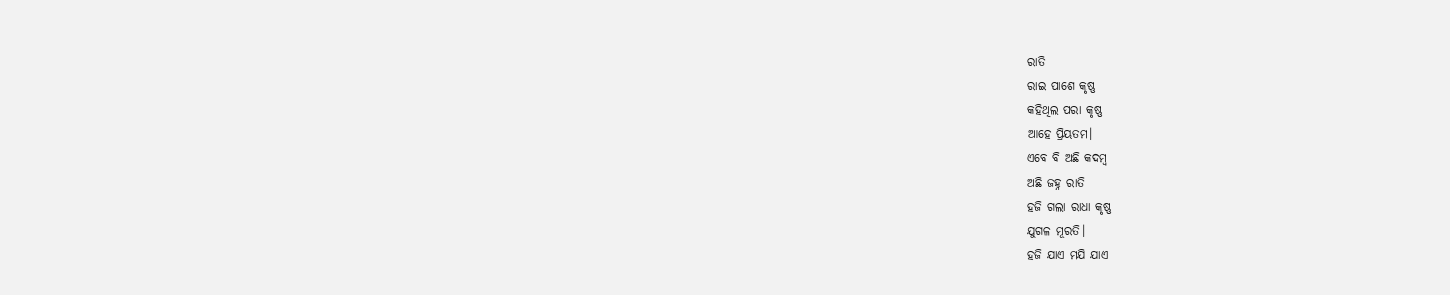ରାତି
ରାଇ ପାଶେ କୃଷ୍ଣ
କହିଥିଲ ପରା କୃଷ୍ଣ
ଆହେ ପ୍ରିୟତମ।
ଏବେ ବି ଅଛି କଦମ୍ବ
ଅଛି ଜହ୍ନ ରାତି
ହଜି ଗଲା ରାଧା କୃଷ୍ଣ
ଯୁଗଳ ମୂରତି।
ହଜି ଯାଏ ମଯି ଯାଏ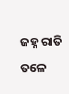ଜହ୍ନ ରାତି ତଳେ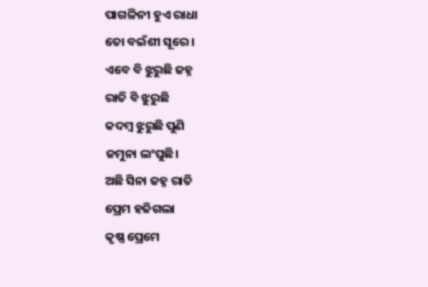ପାଗଳିନୀ ହୁଏ ରାଧା
ତୋ ବଇଁଶୀ ସୂରେ।
ଏବେ ବି ଝୁରୁଛି ଜହ୍ନ
ରାତି ବି ଝୁରୁଛି
କଦମ୍ବ ଝୁରୁଛି ପୁଣି
ଜମୁନା ଲଂଘୁଛି।
ଅଛି ସିନା ଜହ୍ନ ରାତି
ପ୍ରେମ ହଜିଗଲା
କୃଷ୍ଣ ପ୍ରେମେ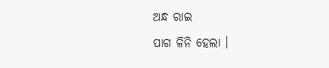ଅନ୍ଧ ରାଇ
ପାଗ ଳିନି ହେଲା ।